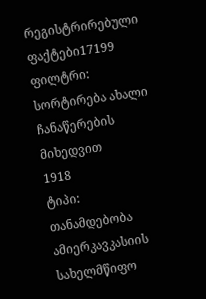რეგისტრირებული ფაქტები17199
ფილტრი:
სორტირება ახალი ჩანაწერების მიხედვით
1918
ტიპი: თანამდებობა
ამიერკავკასიის სახელმწიფო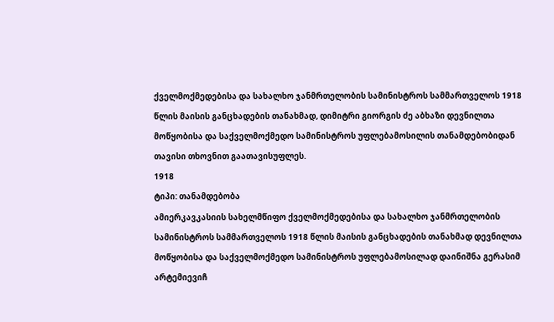ქველმოქმედებისა და სახალხო ჯანმრთელობის სამინისტროს სამმართველოს 1918 წლის მაისის განცხადების თანახმად, დიმიტრი გიორგის ძე აბხაზი დევნილთა მოწყობისა და საქველმოქმედო სამინისტროს უფლებამოსილის თანამდებობიდან თავისი თხოვნით გაათავისუფლეს.
1918
ტიპი: თანამდებობა
ამიერკავკასიის სახელმწიფო ქველმოქმედებისა და სახალხო ჯანმრთელობის სამინისტროს სამმართველოს 1918 წლის მაისის განცხადების თანახმად დევნილთა მოწყობისა და საქველმოქმედო სამინისტროს უფლებამოსილად დაინიშნა გერასიმ არტემიევიჩ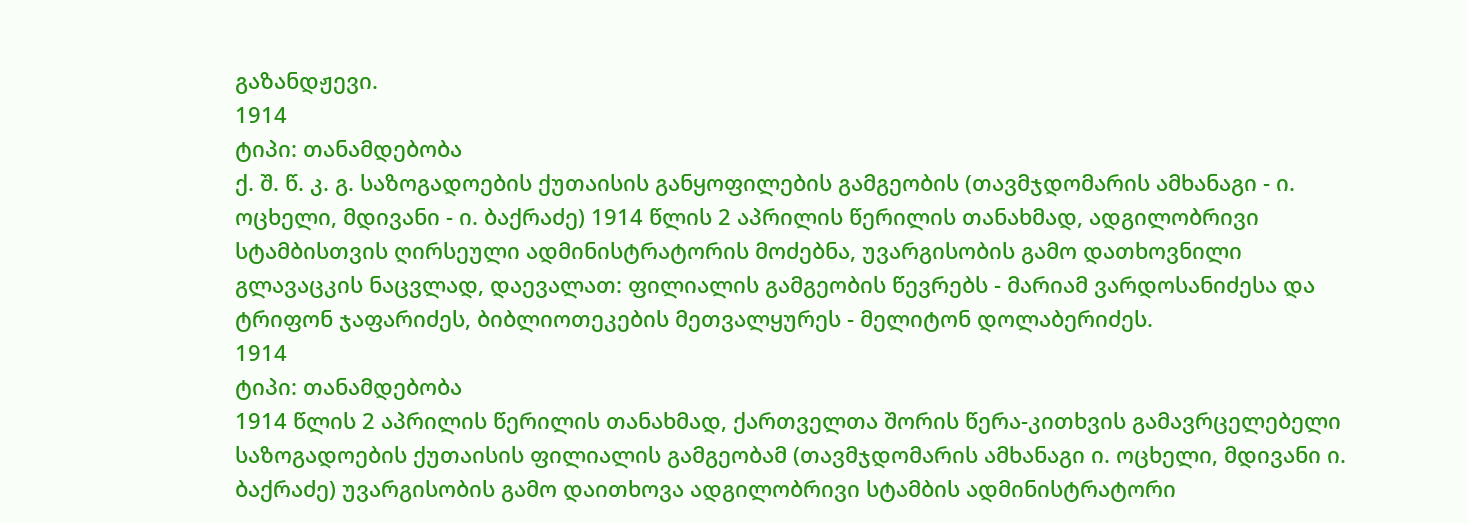გაზანდჟევი.
1914
ტიპი: თანამდებობა
ქ. შ. წ. კ. გ. საზოგადოების ქუთაისის განყოფილების გამგეობის (თავმჯდომარის ამხანაგი - ი. ოცხელი, მდივანი - ი. ბაქრაძე) 1914 წლის 2 აპრილის წერილის თანახმად, ადგილობრივი სტამბისთვის ღირსეული ადმინისტრატორის მოძებნა, უვარგისობის გამო დათხოვნილი გლავაცკის ნაცვლად, დაევალათ: ფილიალის გამგეობის წევრებს - მარიამ ვარდოსანიძესა და ტრიფონ ჯაფარიძეს, ბიბლიოთეკების მეთვალყურეს - მელიტონ დოლაბერიძეს.
1914
ტიპი: თანამდებობა
1914 წლის 2 აპრილის წერილის თანახმად, ქართველთა შორის წერა-კითხვის გამავრცელებელი საზოგადოების ქუთაისის ფილიალის გამგეობამ (თავმჯდომარის ამხანაგი ი. ოცხელი, მდივანი ი. ბაქრაძე) უვარგისობის გამო დაითხოვა ადგილობრივი სტამბის ადმინისტრატორი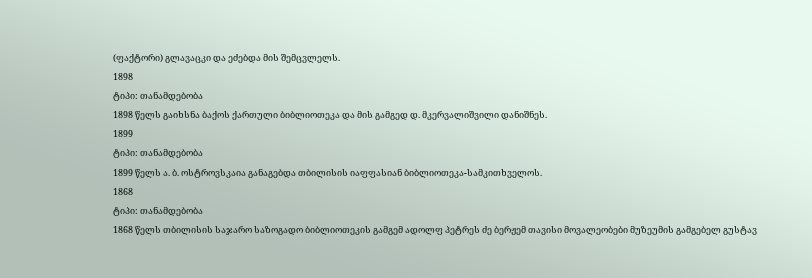(ფაქტორი) გლავაცკი და ეძებდა მის შემცვლელს.
1898
ტიპი: თანამდებობა
1898 წელს გაიხსნა ბაქოს ქართული ბიბლიოთეკა და მის გამგედ დ. მკერვალიშვილი დანიშნეს.
1899
ტიპი: თანამდებობა
1899 წელს ა. ბ. ოსტროვსკაია განაგებდა თბილისის იაფფასიან ბიბლიოთეკა-სამკითხველოს.
1868
ტიპი: თანამდებობა
1868 წელს თბილისის საჯარო საზოგადო ბიბლიოთეკის გამგემ ადოლფ პეტრეს ძე ბერჟემ თავისი მოვალეობები მუზეუმის გამგებელ გუსტავ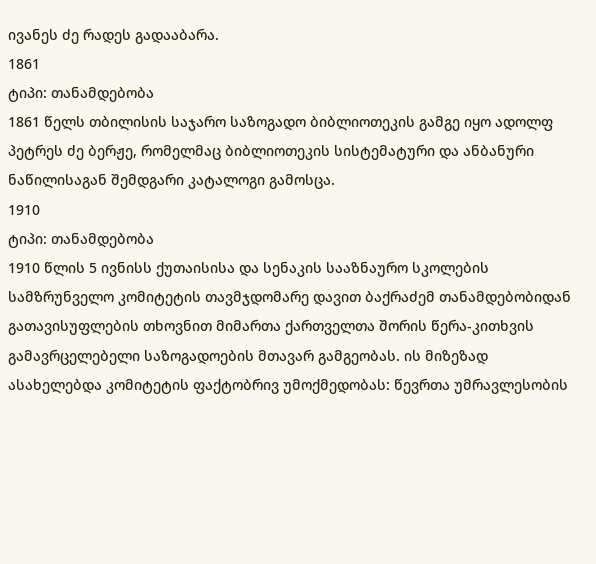ივანეს ძე რადეს გადააბარა.
1861
ტიპი: თანამდებობა
1861 წელს თბილისის საჯარო საზოგადო ბიბლიოთეკის გამგე იყო ადოლფ პეტრეს ძე ბერჟე, რომელმაც ბიბლიოთეკის სისტემატური და ანბანური ნაწილისაგან შემდგარი კატალოგი გამოსცა.
1910
ტიპი: თანამდებობა
1910 წლის 5 ივნისს ქუთაისისა და სენაკის სააზნაურო სკოლების სამზრუნველო კომიტეტის თავმჯდომარე დავით ბაქრაძემ თანამდებობიდან გათავისუფლების თხოვნით მიმართა ქართველთა შორის წერა-კითხვის გამავრცელებელი საზოგადოების მთავარ გამგეობას. ის მიზეზად ასახელებდა კომიტეტის ფაქტობრივ უმოქმედობას: წევრთა უმრავლესობის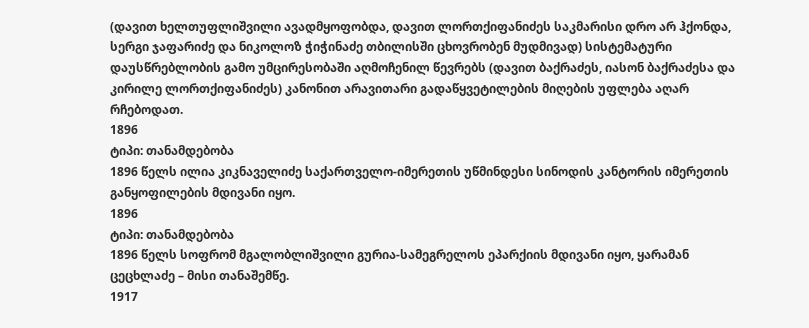(დავით ხელთუფლიშვილი ავადმყოფობდა, დავით ლორთქიფანიძეს საკმარისი დრო არ ჰქონდა, სერგი ჯაფარიძე და ნიკოლოზ ჭიჭინაძე თბილისში ცხოვრობენ მუდმივად) სისტემატური დაუსწრებლობის გამო უმცირესობაში აღმოჩენილ წევრებს (დავით ბაქრაძეს, იასონ ბაქრაძესა და კირილე ლორთქიფანიძეს) კანონით არავითარი გადაწყვეტილების მიღების უფლება აღარ რჩებოდათ.
1896
ტიპი: თანამდებობა
1896 წელს ილია კიკნაველიძე საქართველო-იმერეთის უწმინდესი სინოდის კანტორის იმერეთის განყოფილების მდივანი იყო.
1896
ტიპი: თანამდებობა
1896 წელს სოფრომ მგალობლიშვილი გურია-სამეგრელოს ეპარქიის მდივანი იყო, ყარამან ცეცხლაძე – მისი თანაშემწე.
1917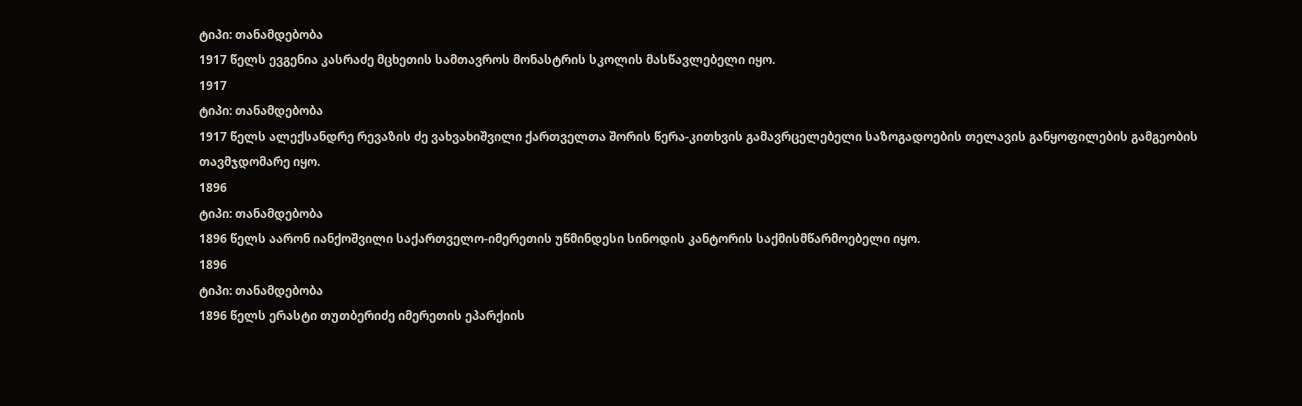ტიპი: თანამდებობა
1917 წელს ევგენია კასრაძე მცხეთის სამთავროს მონასტრის სკოლის მასწავლებელი იყო.
1917
ტიპი: თანამდებობა
1917 წელს ალექსანდრე რევაზის ძე ვახვახიშვილი ქართველთა შორის წერა-კითხვის გამავრცელებელი საზოგადოების თელავის განყოფილების გამგეობის თავმჯდომარე იყო.
1896
ტიპი: თანამდებობა
1896 წელს აარონ იანქოშვილი საქართველო-იმერეთის უწმინდესი სინოდის კანტორის საქმისმწარმოებელი იყო.
1896
ტიპი: თანამდებობა
1896 წელს ერასტი თუთბერიძე იმერეთის ეპარქიის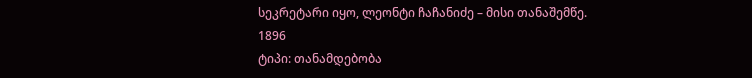სეკრეტარი იყო, ლეონტი ჩაჩანიძე – მისი თანაშემწე.
1896
ტიპი: თანამდებობა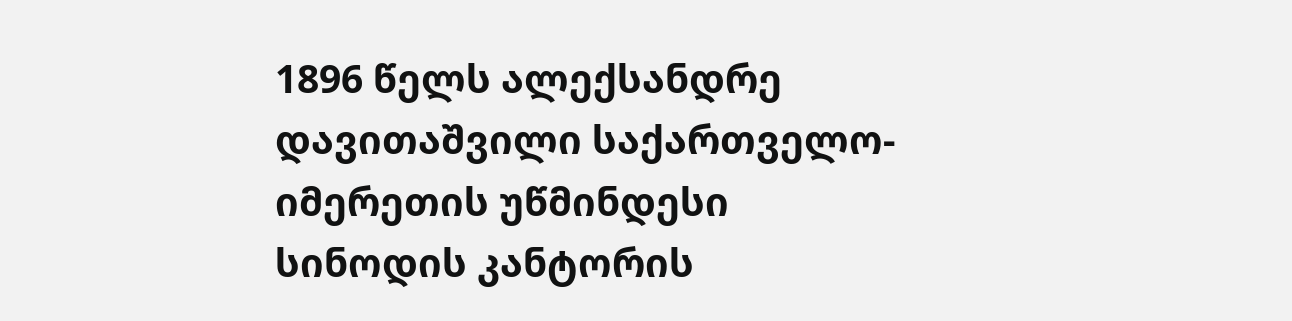1896 წელს ალექსანდრე დავითაშვილი საქართველო-იმერეთის უწმინდესი სინოდის კანტორის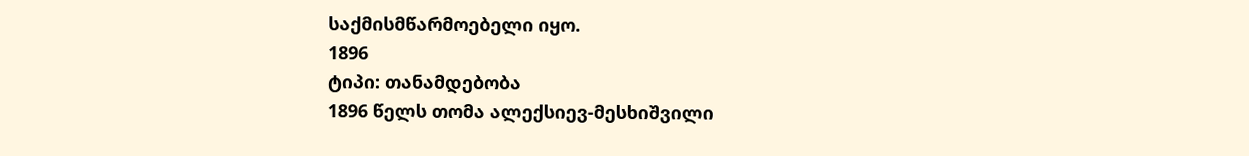საქმისმწარმოებელი იყო.
1896
ტიპი: თანამდებობა
1896 წელს თომა ალექსიევ-მესხიშვილი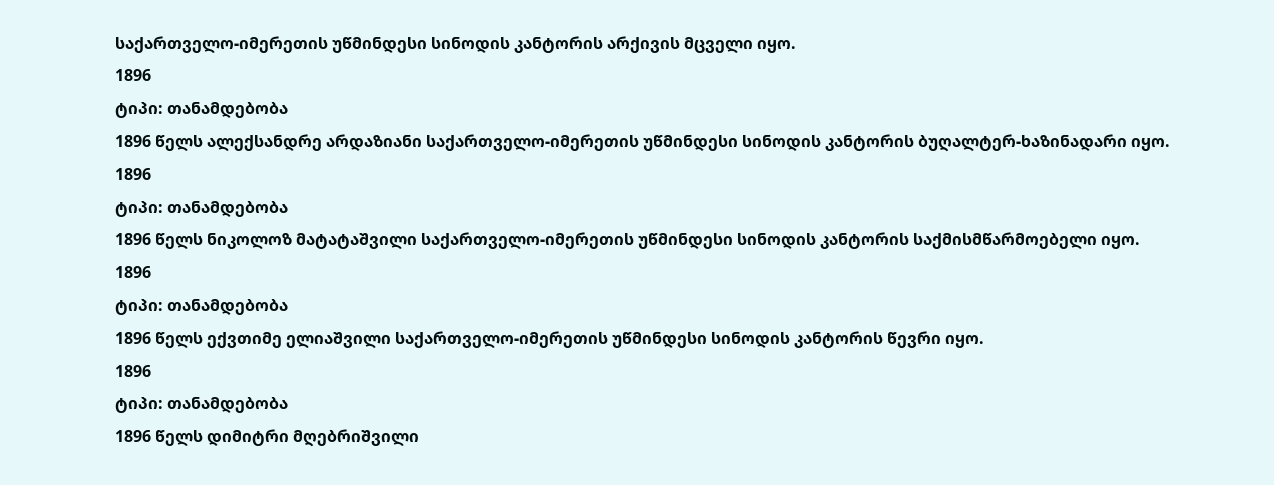საქართველო-იმერეთის უწმინდესი სინოდის კანტორის არქივის მცველი იყო.
1896
ტიპი: თანამდებობა
1896 წელს ალექსანდრე არდაზიანი საქართველო-იმერეთის უწმინდესი სინოდის კანტორის ბუღალტერ-ხაზინადარი იყო.
1896
ტიპი: თანამდებობა
1896 წელს ნიკოლოზ მატატაშვილი საქართველო-იმერეთის უწმინდესი სინოდის კანტორის საქმისმწარმოებელი იყო.
1896
ტიპი: თანამდებობა
1896 წელს ექვთიმე ელიაშვილი საქართველო-იმერეთის უწმინდესი სინოდის კანტორის წევრი იყო.
1896
ტიპი: თანამდებობა
1896 წელს დიმიტრი მღებრიშვილი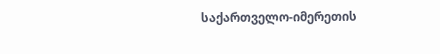საქართველო-იმერეთის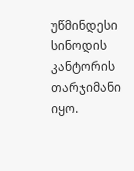უწმინდესი სინოდის კანტორის თარჯიმანი იყო.